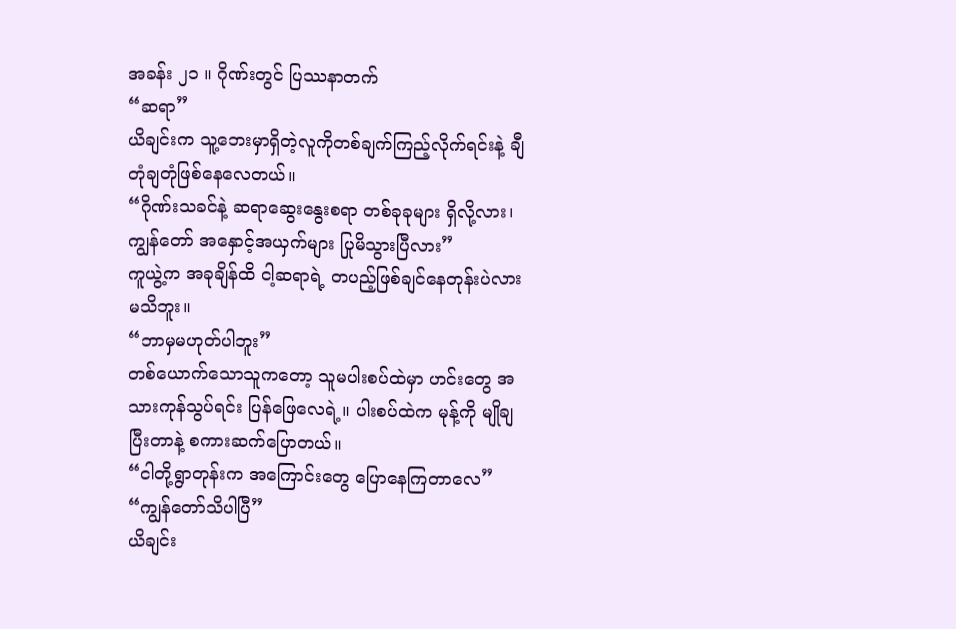အခန်း ၂၁ ။ ဂိုဏ်းတွင် ပြဿနာတက်
“ဆရာ”
ယိချင်းက သူ့ဘေးမှာရှိတဲ့လူကိုတစ်ချက်ကြည့်လိုက်ရင်းနဲ့ ချီတုံချတုံဖြစ်နေလေတယ်။
“ဂိုဏ်းသခင်နဲ့ ဆရာဆွေးနွေးစရာ တစ်ခုခုများ ရှိလို့လား၊ ကျွန်တော် အနှောင့်အယှက်များ ပြုမိသွားပြီလား”
ကူယွဲ့က အခုချိန်ထိ ငါ့ဆရာရဲ့ တပည့်ဖြစ်ချင်နေတုန်းပဲလားမသိဘူး။
“ဘာမှမဟုတ်ပါဘူး”
တစ်ယောက်သောသူကတော့ သူမပါးစပ်ထဲမှာ ဟင်းတွေ အသားကုန်သွပ်ရင်း ပြန်ဖြေလေရဲ့။ ပါးစပ်ထဲက မုန့်ကို မျိုချပြီးတာနဲ့ စကားဆက်ပြောတယ်။
“ငါတို့ရွာတုန်းက အကြောင်းတွေ ပြောနေကြတာလေ”
“ကျွန်တော်သိပါပြီ”
ယိချင်း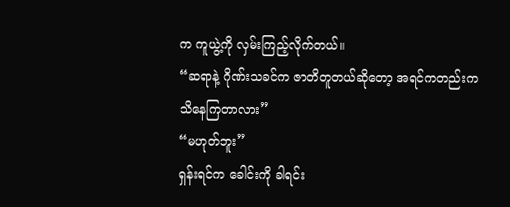က ကူယွဲ့ကို လှမ်းကြည့်လိုက်တယ်။
“ဆရာနဲ့ ဂိုဏ်းသခင်က ဇာတိတူတယ်ဆိုတော့ အရင်ကတည်းက သိနေကြတာလား”
“မဟုတ်ဘူး”
ရှန်းရင်က ခေါင်းကို ခါရင်း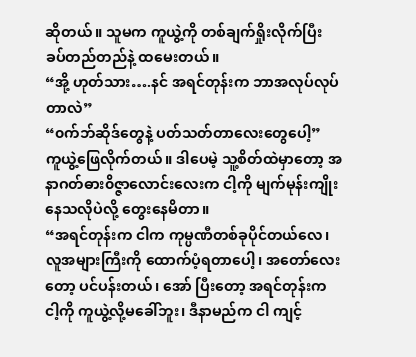ဆိုတယ်။ သူမက ကူယွဲ့ကို တစ်ချက်ရှိုးလိုက်ပြီး ခပ်တည်တည်နဲ့ ထမေးတယ်။
“အို့ ဟုတ်သား….နင် အရင်တုန်းက ဘာအလုပ်လုပ်တာလဲ”
“၀က်ဘ်ဆိုဒ်တွေနဲ့ ပတ်သတ်တာလေးတွေပေါ့”
ကူယွဲ့ဖြေလိုက်တယ်။ ဒါပေမဲ့ သူ့စိတ်ထဲမှာတော့ အနာဂတ်ဓား၀ိဇ္ဇာလောင်းလေးက ငါ့ကို မျက်မုန်းကျိုးနေသလိုပဲလို့ တွေးနေမိတာ။
“အရင်တုန်းက ငါက ကုမ္ပဏီတစ်ခုပိုင်တယ်လေ၊ လူအများကြီးကို ထောက်ပံ့ရတာပေါ့၊ အတော်လေးတော့ ပင်ပန်းတယ်၊ အော် ပြီးတော့ အရင်တုန်းက ငါ့ကို ကူယွဲ့လို့မခေါ်ဘူး၊ ဒီနာမည်က ငါ ကျင့်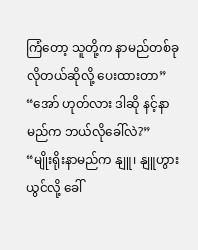ကြံတော့ သူတို့က နာမည်တစ်ခုလိုတယ်ဆိုလို့ ပေးထားတာ”
“အော် ဟုတ်လား ဒါဆို နင့်နာမည်က ဘယ်လိုခေါ်လဲ?”
“မျိုးရိုးနာမည်က နျူ၊ နျူဟွားယွင်လို့ ခေါ်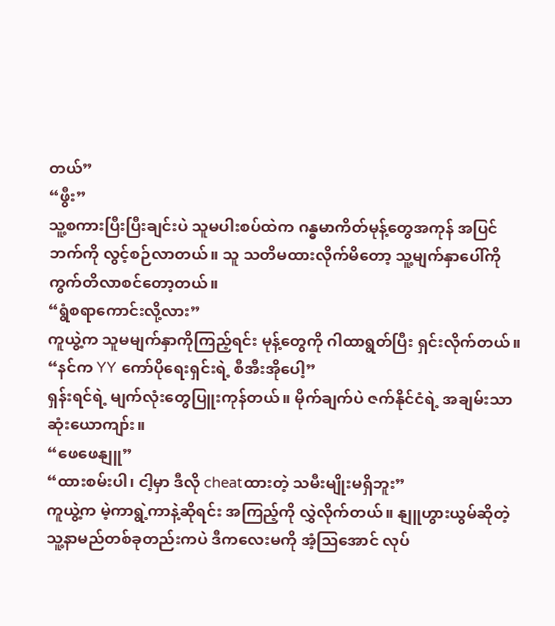တယ်”
“ဖွီး”
သူ့စကားပြီးပြီးချင်းပဲ သူမပါးစပ်ထဲက ဂန္ဓမာကိတ်မုန့်တွေအကုန် အပြင်ဘက်ကို လွင့်စဉ်လာတယ်။ သူ သတိမထားလိုက်မိတော့ သူ့မျက်နှာပေါ်ကို ကွက်တိလာစင်တော့တယ်။
“ရွံစရာကောင်းလို့လား”
ကူယွဲ့က သူမမျက်နှာကိုကြည့်ရင်း မုန့်တွေကို ဂါထာရွတ်ပြီး ရှင်းလိုက်တယ်။
“နင်က YY ကော်ပိုရေးရှင်းရဲ့ စီအီးအိုပေါ့”
ရှန်းရင်ရဲ့ မျက်လုံးတွေပြူးကုန်တယ်။ မိုက်ချက်ပဲ ဇက်နိုင်ငံရဲ့ အချမ်းသာဆုံးယောကျာ်း။
“ဖေဖေနျူ”
“ထားစမ်းပါ၊ ငါ့မှာ ဒီလို cheatထားတဲ့ သမီးမျိုးမရှိဘူး”
ကူယွဲ့က မဲ့ကာရွဲ့ကာနဲ့ဆိုရင်း အကြည့်ကို လွှဲလိုက်တယ်။ နျူဟွားယွမ်ဆိုတဲ့ သူ့နာမည်တစ်ခုတည်းကပဲ ဒီကလေးမကို အံ့သြအောင် လုပ်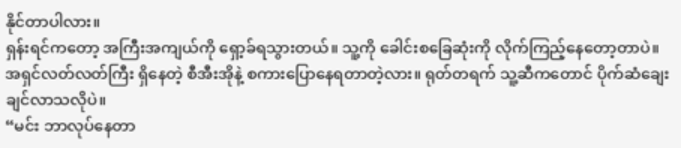နိုင်တာပါလား။
ရှန်းရင်ကတော့ အကြီးအကျယ်ကို ရှော့ခ်ရသွားတယ်။ သူ့ကို ခေါင်းစခြေဆုံးကို လိုက်ကြည့်နေတော့တာပဲ။ အရှင်လတ်လတ်ကြီး ရှိနေတဲ့ စီအီးအိုနဲ့ စကားပြောနေရတာတဲ့လား။ ရုတ်တရက် သူ့ဆီကတောင် ပိုက်ဆံချေးချင်လာသလိုပဲ။
“မင်း ဘာလုပ်နေတာ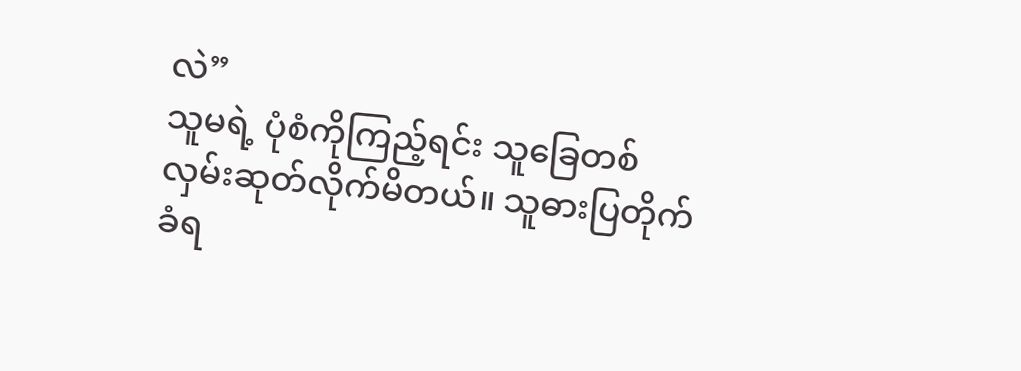လဲ”
သူမရဲ့ ပုံစံကိုကြည့်ရင်း သူခြေတစ်လှမ်းဆုတ်လိုက်မိတယ်။ သူဓားပြတိုက်ခံရ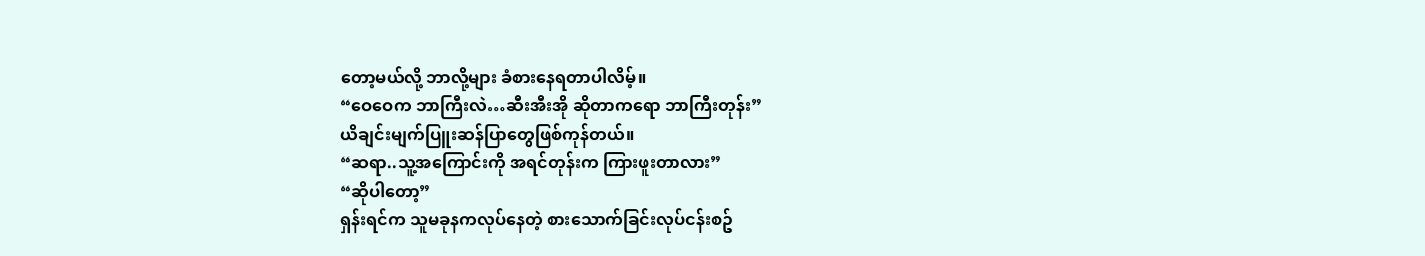တော့မယ်လို့ ဘာလို့များ ခံစားနေရတာပါလိမ့်။
“ဝေဝေက ဘာကြီးလဲ…ဆီးအီးအို ဆိုတာကရော ဘာကြီးတုန်း”
ယိချင်းမျက်ပြူးဆန်ပြာတွေဖြစ်ကုန်တယ်။
“ဆရာ..သူ့အကြောင်းကို အရင်တုန်းက ကြားဖူးတာလား”
“ဆိုပါတော့”
ရှန်းရင်က သူမခုနကလုပ်နေတဲ့ စားသောက်ခြင်းလုပ်ငန်းစဥ်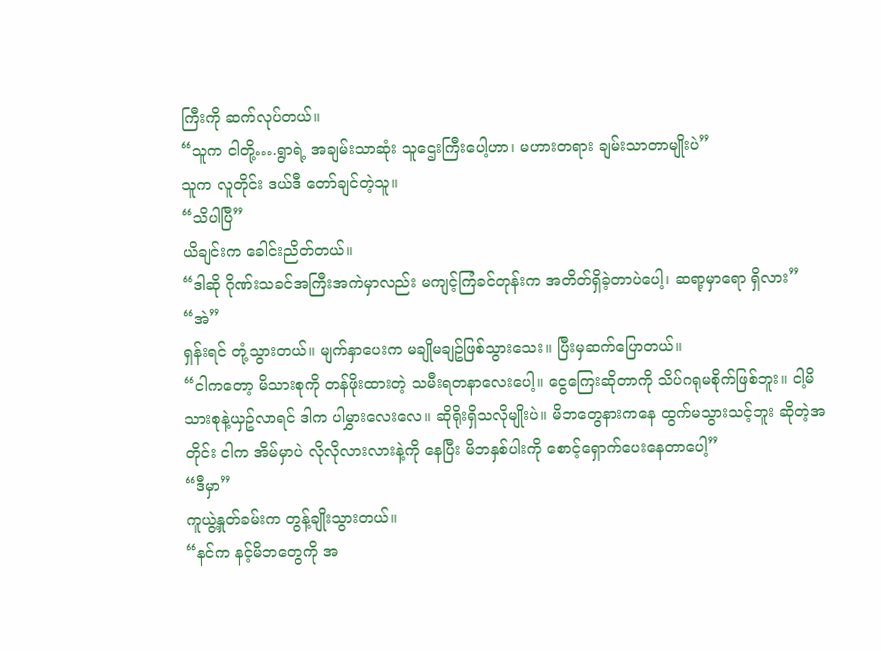ကြီးကို ဆက်လုပ်တယ်။
“သူက ငါတို့….ရွာရဲ့ အချမ်းသာဆုံး သူဌေးကြီးပေါ့ဟာ၊ မဟားတရား ချမ်းသာတာမျိုးပဲ”
သူက လူတိုင်း ဒယ်ဒီ တော်ချင်တဲ့သူ။
“သိပါပြီ”
ယိချင်းက ခေါင်းညိတ်တယ်။
“ဒါဆို ဂိုဏ်းသခင်အကြီးအကဲမှာလည်း မကျင့်ကြံခင်တုန်းက အတိတ်ရှိခဲ့တာပဲပေါ့၊ ဆရာ့မှာရော ရှိလား”
“အဲ”
ရှန်းရင် တုံ့သွားတယ်။ မျက်နှာပေးက မချိုမချဥ်ဖြစ်သွားသေး။ ပြီးမှဆက်ပြောတယ်။
“ငါကတော့ မိသားစုကို တန်ဖိုးထားတဲ့ သမီးရတနာလေးပေါ့။ ငွေကြေးဆိုတာကို သိပ်ဂရုမစိုက်ဖြစ်ဘူး။ ငါ့မိသားစုနဲ့ယှဥ်လာရင် ဒါက ပါမွှားလေးလေ။ ဆိုရိုးရှိသလိုမျိုးပဲ။ မိဘတွေနားကနေ ထွက်မသွားသင့်ဘူး ဆိုတဲ့အတိုင်း ငါက အိမ်မှာပဲ လိုလိုလားလားနဲ့ကို နေပြီး မိဘနှစ်ပါးကို စောင့်ရှောက်ပေးနေတာပေါ့”
“ဒီမှာ”
ကူယွဲ့နှုတ်ခမ်းက တွန့်ချိုးသွားတယ်။
“နင်က နင့်မိဘတွေကို အ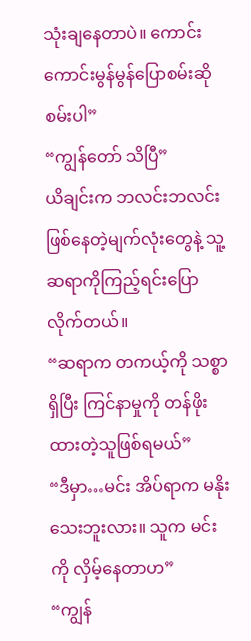သုံးချနေတာပဲ။ ကောင်းကောင်းမွန်မွန်ပြောစမ်းဆိုစမ်းပါ”
“ကျွန်တော် သိပြီ”
ယိချင်းက ဘလင်းဘလင်းဖြစ်နေတဲ့မျက်လုံးတွေနဲ့ သူ့ဆရာကိုကြည့်ရင်းပြောလိုက်တယ်။
“ဆရာက တကယ့်ကို သစ္စာရှိပြီး ကြင်နာမှုကို တန်ဖိုးထားတဲ့သူဖြစ်ရမယ်”
“ဒီမှာ…မင်း အိပ်ရာက မနိုးသေးဘူးလား။ သူက မင်းကို လှိမ့်နေတာဟ”
“ကျွန်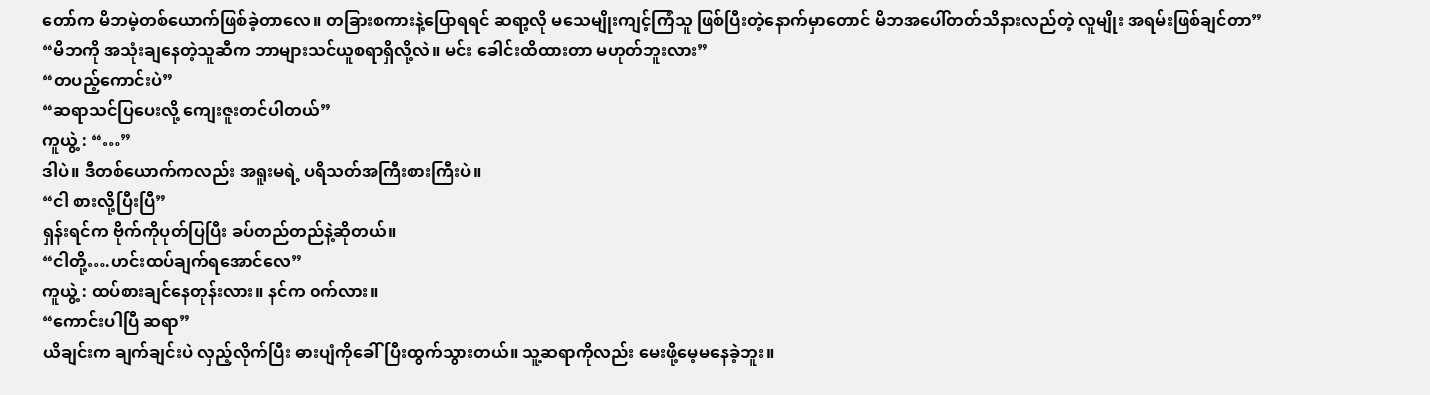တော်က မိဘမဲ့တစ်ယောက်ဖြစ်ခဲ့တာလေ။ တခြားစကားနဲ့ပြောရရင် ဆရာ့လို မသေမျိုးကျင့်ကြံသူ ဖြစ်ပြီးတဲ့နောက်မှာတောင် မိဘအပေါ်တတ်သိနားလည်တဲ့ လူမျိုး အရမ်းဖြစ်ချင်တာ”
“မိဘကို အသုံးချနေတဲ့သူဆီက ဘာများသင်ယူစရာရှိလို့လဲ။ မင်း ခေါင်းထိထားတာ မဟုတ်ဘူးလား”
“တပည့်ကောင်းပဲ”
“ဆရာသင်ပြပေးလို့ ကျေးဇူးတင်ပါတယ်”
ကူယွဲ့ : “…”
ဒါပဲ။ ဒီတစ်ယောက်ကလည်း အရူးမရဲ့ ပရိသတ်အကြီးစားကြီးပဲ။
“ငါ စားလို့ပြီးပြီ”
ရှန်းရင်က ဗိုက်ကိုပုတ်ပြပြီး ခပ်တည်တည်နဲ့ဆိုတယ်။
“ငါတို့….ဟင်းထပ်ချက်ရအောင်လေ”
ကူယွဲ့ : ထပ်စားချင်နေတုန်းလား။ နင်က ၀က်လား။
“ကောင်းပါပြီ ဆရာ”
ယိချင်းက ချက်ချင်းပဲ လှည့်လိုက်ပြီး ဓားပျံကိုခေါ်ပြီးထွက်သွားတယ်။ သူ့ဆရာကိုလည်း မေးဖို့မေ့မနေခဲ့ဘူး။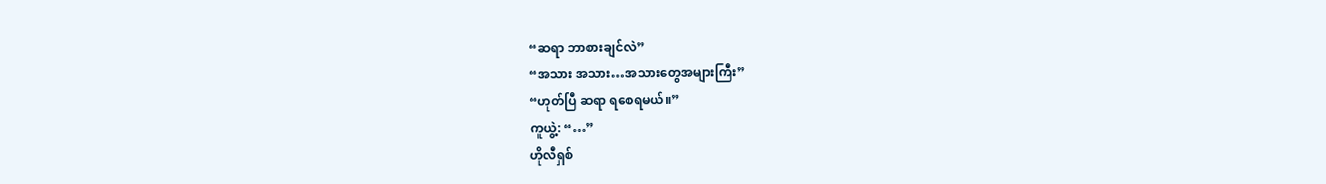“ဆရာ ဘာစားချင်လဲ”
“အသား အသား…အသားတွေအများကြီး”
“ဟုတ်ပြီ ဆရာ ရစေရမယ်။”
ကူယွဲ့: “…”
ဟိုလီရှစ်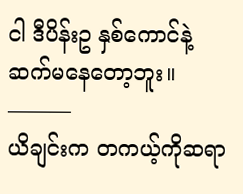ငါ ဒီပိန်းဥ နှစ်ကောင်နဲ့ ဆက်မနေတော့ဘူး။
———
ယိချင်းက တကယ့်ကိုဆရာ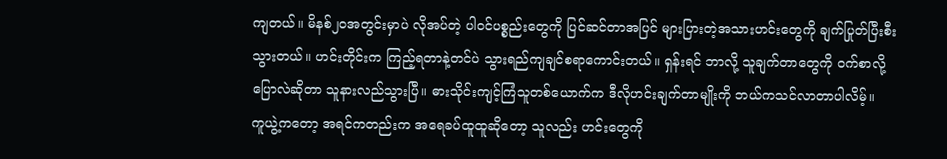ကျတယ်။ မိနစ်၂၀အတွင်းမှာပဲ လိုအပ်တဲ့ ပါ၀င်ပစ္စည်းတွေကို ပြင်ဆင်တာအပြင် များပြားတဲ့အသားဟင်းတွေကို ချက်ပြုတ်ပြီးစီးသွားတယ်။ ဟင်းတိုင်းက ကြည့်ရတာနဲ့တင်ပဲ သွားရည်ကျချင်စရာကောင်းတယ်။ ရှန်းရင် ဘာလို့ သူချက်တာတွေကို ၀က်စာလို့ ပြောလဲဆိုတာ သူနားလည်သွားပြီ။ ဓားသိုင်းကျင့်ကြံသူတစ်ယောက်က ဒီလိုဟင်းချက်တာမျိုးကို ဘယ်ကသင်လာတာပါလိမ့်။
ကူယွဲ့ကတော့ အရင်ကတည်းက အရေခပ်ထူထူဆိုတော့ သူလည်း ဟင်းတွေကို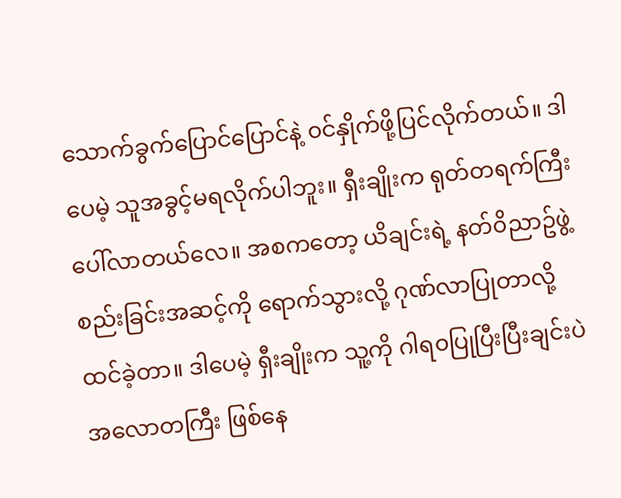သောက်ခွက်ပြောင်ပြောင်နဲ့ ၀င်နှိုက်ဖို့ပြင်လိုက်တယ်။ ဒါပေမဲ့ သူအခွင့်မရလိုက်ပါဘူး။ ရှီးချိုးက ရုတ်တရက်ကြီး ပေါ်လာတယ်လေ။ အစကတော့ ယိချင်းရဲ့ နတ်၀ိညာဥ်ဖွဲ့စည်းခြင်းအဆင့်ကို ရောက်သွားလို့ ဂုဏ်လာပြုတာလို့ထင်ခဲ့တာ။ ဒါပေမဲ့ ရှီးချိုးက သူ့ကို ဂါရ၀ပြုပြီးပြီးချင်းပဲ အလောတကြီး ဖြစ်နေ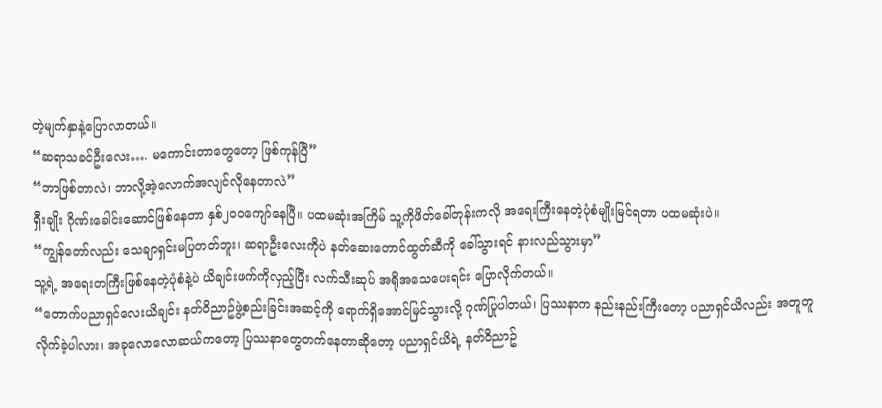တဲ့မျက်နှာနဲ့ပြောလာတယ်။
“ဆရာသခင်ဦးလေး…. မကောင်းတာတွေတော့ ဖြစ်ကုန်ပြီ”
“ဘာဖြစ်တာလဲ၊ ဘာလို့အဲ့လောက်အလျင်လိုနေတာလဲ”
ရှီးချိုး ဂိုဏ်းခေါင်းဆောင်ဖြစ်နေတာ နှစ်၂၀၀ကျော်နေပြီ။ ပထမဆုံးအကြိမ် သူ့ကိုဖိတ်ခေါ်တုန်းကလို အရေးကြီးနေတဲ့ပုံစံမျိုးမြင်ရတာ ပထမဆုံးပဲ။
“ကျွန်တော်လည်း သေချာရှင်းမပြတတ်ဘူး၊ ဆရာဦးလေးကိုပဲ နတ်ဆေးတောင်ထွတ်ဆီကို ခေါ်သွားရင် နားလည်သွားမှာ”
သူ့ရဲ့ အရေးတကြီးဖြစ်နေတဲ့ပုံစံနဲ့ပဲ ယိချင်းဖက်ကိုလှည့်ပြီး လက်သီးဆုပ် အရိုအသေပေးရင်း ပြောလိုက်တယ်။
“တောက်ပညာရှင်လေးယိချင်း နတ်၀ိညာဥ်ဖွဲ့စည်းခြင်းအဆင့်ကို ရောက်ရှိအောင်မြင်သွားလို့ ဂုဏ်ပြုပါတယ်၊ ပြဿနာက နည်းနည်းကြီးတော့ ပညာရှင်ယိလည်း အတူတူလိုက်ခဲ့ပါလား၊ အခုလောလောဆယ်ကတော့ ပြဿနာတွေတက်နေတာဆိုတော့ ပညာရှင်ယိရဲ့ နတ်ဝိညာဥ်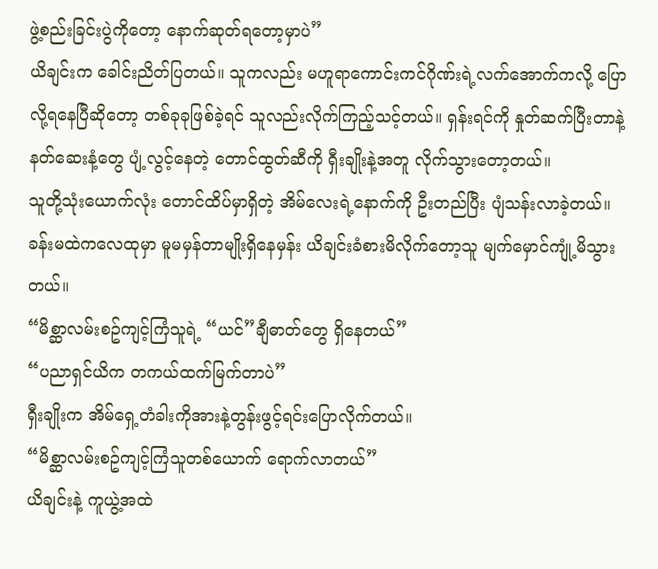ဖွဲ့စည်းခြင်းပွဲကိုတော့ နောက်ဆုတ်ရတော့မှာပဲ”
ယိချင်းက ခေါင်းညိတ်ပြတယ်။ သူကလည်း မဟူရာကောင်းကင်ဂိုဏ်းရဲ့လက်အောက်ကလို့ ပြောလို့ရနေပြီဆိုတော့ တစ်ခုခုဖြစ်ခဲ့ရင် သူလည်းလိုက်ကြည့်သင့်တယ်။ ရှန်းရင်ကို နှုတ်ဆက်ပြီးတာနဲ့ နတ်ဆေးနံ့တွေ ပျံ့လွင့်နေတဲ့ တောင်ထွတ်ဆီကို ရှီးချိုးနဲ့အတူ လိုက်သွားတော့တယ်။
သူတို့သုံးယောက်လုံး တောင်ထိပ်မှာရှိတဲ့ အိမ်လေးရဲ့နောက်ကို ဦးတည်ပြီး ပျံသန်းလာခဲ့တယ်။ ခန်းမထဲကလေထုမှာ မူမမှန်တာမျိုးရှိနေမှန်း ယိချင်းခံစားမိလိုက်တော့သူ မျက်မှောင်ကျုံ့မိသွားတယ်။
“မိစ္ဆာလမ်းစဥ်ကျင့်ကြံသူရဲ့ “ယင်”ချီဓာတ်တွေ ရှိနေတယ်”
“ပညာရှင်ယိက တကယ်ထက်မြက်တာပဲ”
ရှီးချိုးက အိမ်ရှေ့တံခါးကိုအားနဲ့တွန်းဖွင့်ရင်းပြောလိုက်တယ်။
“မိစ္ဆာလမ်းစဥ်ကျင့်ကြံသူတစ်ယောက် ရောက်လာတယ်”
ယိချင်းနဲ့ ကူယွဲ့အထဲ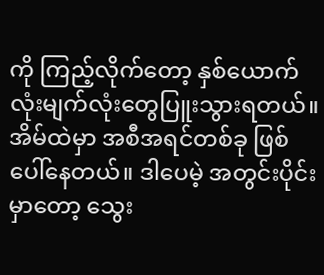ကို ကြည့်လိုက်တော့ နှစ်ယောက်လုံးမျက်လုံးတွေပြူးသွားရတယ်။ အိမ်ထဲမှာ အစီအရင်တစ်ခု ဖြစ်ပေါ်နေတယ်။ ဒါပေမဲ့ အတွင်းပိုင်းမှာတော့ သွေး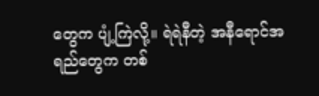တွေက ပျံ့ကြဲလို့။ ရဲရဲနီတဲ့ အနီရောင်အရည်တွေက တစ်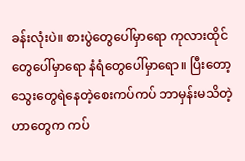ခန်းလုံးပဲ။ စားပွဲတွေပေါ်မှာရော ကုလားထိုင်တွေပေါ်မှာရော နံရံတွေပေါ်မှာရော။ ပြီးတော့ သွေးတွေရဲနေတဲ့စေးကပ်ကပ် ဘာမှန်းမသိတဲ့ ဟာတွေက ကပ်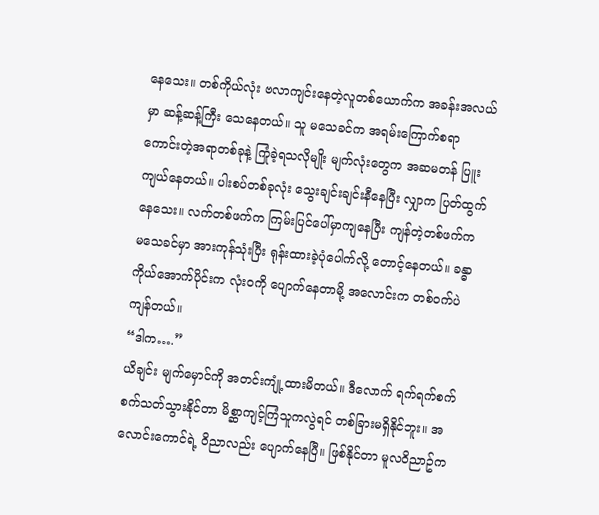နေသေး။ တစ်ကိုယ်လုံး ဗလာကျင်းနေတဲ့လူတစ်ယောက်က အခန်းအလယ်မှာ ဆန့်ဆန့်ကြီး သေနေတယ်။ သူ မသေခင်က အရမ်းကြောက်စရာကောင်းတဲ့အရာတစ်ခုနဲ့ ကြုံခဲ့ရသလိုမျိုး မျက်လုံးတွေက အဆမတန် ပြူးကျယ်နေတယ်။ ပါးစပ်တစ်ခုလုံး သွေးချင်းချင်းနီနေပြီး လျှာက ပြတ်ထွက်နေသေး။ လက်တစ်ဖက်က ကြမ်းပြင်ပေါ်မှာကျနေပြီး ကျန်တဲ့တစ်ဖက်က မသေခင်မှာ အားကုန်သုံးပြီး ရုန်းထားခဲ့ပုံပေါက်လို့ တောင့်နေတယ်။ ခန္ဓာကိုယ်အောက်ပိုင်းက လုံး၀ကို ပျောက်နေတာမို့ အလောင်းက တစ်၀က်ပဲကျန်တယ်။
“ဒါက….”
ယိချင်း မျက်မှောင်ကို အတင်းကျုံ့ထားမိတယ်။ ဒီလောက် ရက်ရက်စက်စက်သတ်သွားနိုင်တာ မိစ္ဆာကျင့်ကြံသူကလွဲရင် တစ်ခြားမရှိနိုင်ဘူး။ အလောင်းကောင်ရဲ့ ၀ိညာလည်း ပျောက်နေပြီ။ ဖြစ်နိုင်တာ မူလ၀ိညာဥ်က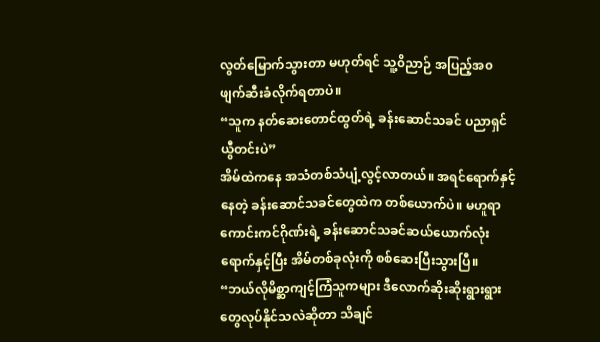လွတ်မြောက်သွားတာ မဟုတ်ရင် သူ့၀ိညာဉ် အပြည့်အ၀ ဖျက်ဆီးခံလိုက်ရတာပဲ။
“သူက နတ်ဆေးတောင်ထွတ်ရဲ့ ခန်းဆောင်သခင် ပညာရှင် ယွီတင်းပဲ”
အိမ်ထဲကနေ အသံတစ်သံပျံ့လွင့်လာတယ်။ အရင်ရောက်နှင့်နေတဲ့ ခန်းဆောင်သခင်တွေထဲက တစ်ယောက်ပဲ။ မဟူရာကောင်းကင်ဂိုဏ်းရဲ့ ခန်းဆောင်သခင်ဆယ်ယောက်လုံးရောက်နှင့်ပြီး အိမ်တစ်ခုလုံးကို စစ်ဆေးပြီးသွားပြီ။
“ဘယ်လိုမိစ္ဆာကျင့်ကြံသူကများ ဒီလောက်ဆိုးဆိုးရွားရွားတွေလုပ်နိုင်သလဲဆိုတာ သိချင်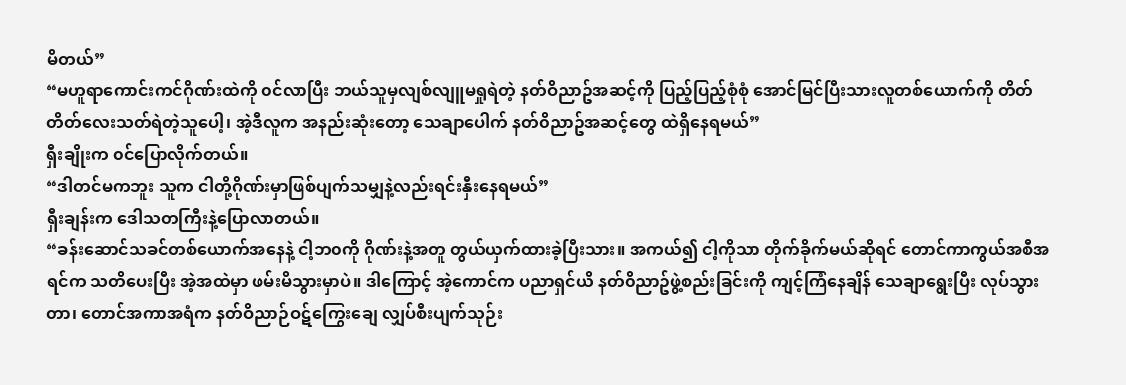မိတယ်”
“မဟူရာကောင်းကင်ဂိုဏ်းထဲကို ၀င်လာပြီး ဘယ်သူမှလျစ်လျူမရှုရဲတဲ့ နတ်ဝိညာဥ်အဆင့်ကို ပြည့်ပြည့်စုံစုံ အောင်မြင်ပြီးသားလူတစ်ယောက်ကို တိတ်တိတ်လေးသတ်ရဲတဲ့သူပေါ့၊ အဲ့ဒီလူက အနည်းဆုံးတော့ သေချာပေါက် နတ်၀ိညာဥ်အဆင့်တွေ ထဲရှိနေရမယ်”
ရှီးချိုးက ၀င်ပြောလိုက်တယ်။
“ဒါတင်မကဘူး သူက ငါတို့ဂိုဏ်းမှာဖြစ်ပျက်သမျှနဲ့လည်းရင်းနှီးနေရမယ်”
ရှီးချန်းက ဒေါသတကြီးနဲ့ပြောလာတယ်။
“ခန်းဆောင်သခင်တစ်ယောက်အနေနဲ့ ငါ့ဘ၀ကို ဂိုဏ်းနဲ့အတူ တွယ်ယှက်ထားခဲ့ပြီးသား။ အကယ်၍ ငါ့ကိုသာ တိုက်ခိုက်မယ်ဆိုရင် တောင်ကာကွယ်အစီအရင်က သတိပေးပြီး အဲ့အထဲမှာ ဖမ်းမိသွားမှာပဲ။ ဒါကြောင့် အဲ့ကောင်က ပညာရှင်ယိ နတ်၀ိညာဥ်ဖွဲ့စည်းခြင်းကို ကျင့်ကြံနေချိန် သေချာရွေးပြီး လုပ်သွားတာ၊ တောင်အကာအရံက နတ်ဝိညာဉ်ဝဋ်ကြွေးချေ လျှပ်စီးပျက်သုဉ်း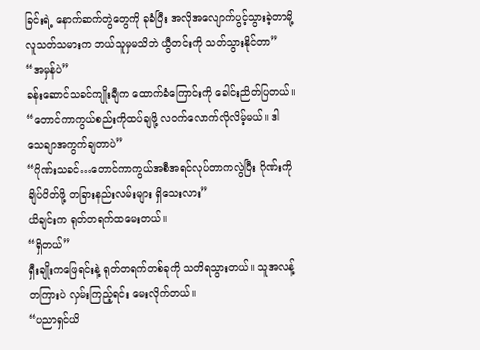ခြင်းရဲ့ နောက်ဆက်တွဲတွေကို ခုခံပြီး အလိုအလျောက်ပွင့်သွားခဲ့တာမို့ လူသတ်သမားက ဘယ်သူမှမသိဘဲ ယွီတင်းကို သတ်သွားနိုင်တာ”
“အမှန်ပဲ”
ခန်းဆောင်သခင်ကျိုးချီက ထောက်ခံကြောင်းကို ခေါင်းညိတ်ပြတယ်။
“တောင်ကာကွယ်စည်းကိုထပ်ချဖို့ လ၀က်လောက်လိုလိမ့်မယ်။ ဒါ သေချာအကွက်ချတာပဲ”
“ဂိုဏ်းသခင်…တောင်ကာကွယ်အစီအရင်လုပ်တာကလွဲပြီး ဂိုဏ်းကို ချိပ်ပိတ်ဖို့ တခြားနည်းလမ်းများ ရှိသေးလား”
ယိချင်းက ရုတ်တရက်ထမေးတယ်။
“ရှိတယ်”
ရှီးချိုးကဖြေရင်းနဲ့ ရုတ်တရက်တစ်ခုကို သတိရသွားတယ်။ သူအလန့်တကြားပဲ လှမ်းကြည့်ရင်း မေးလိုက်တယ်။
“ပညာရှင်ယိ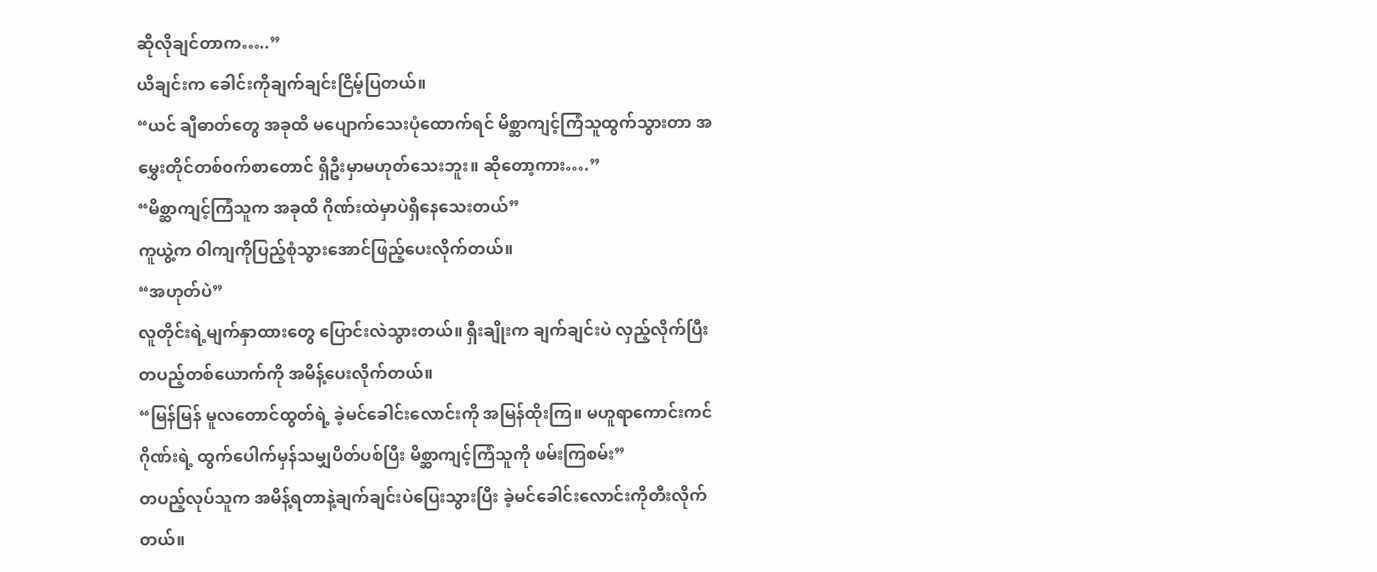ဆိုလိုချင်တာက…..”
ယိချင်းက ခေါင်းကိုချက်ချင်းငြိမ့်ပြတယ်။
“ယင် ချီဓာတ်တွေ အခုထိ မပျောက်သေးပုံထောက်ရင် မိစ္ဆာကျင့်ကြံသူထွက်သွားတာ အမွှေးတိုင်တစ်၀က်စာတောင် ရှိဦးမှာမဟုတ်သေးဘူး။ ဆိုတော့ကား….”
“မိစ္ဆာကျင့်ကြံသူက အခုထိ ဂိုဏ်းထဲမှာပဲရှိနေသေးတယ်”
ကူယွဲ့က ၀ါကျကိုပြည့်စုံသွားအောင်ဖြည့်ပေးလိုက်တယ်။
“အဟုတ်ပဲ”
လူတိုင်းရဲ့မျက်နှာထားတွေ ပြောင်းလဲသွားတယ်။ ရှီးချိုးက ချက်ချင်းပဲ လှည့်လိုက်ပြီး တပည့်တစ်ယောက်ကို အမိန့်ပေးလိုက်တယ်။
“မြန်မြန် မူလတောင်ထွတ်ရဲ့ ခဲ့မင်ခေါင်းလောင်းကို အမြန်ထိုးကြ။ မဟူရာကောင်းကင်ဂိုဏ်းရဲ့ ထွက်ပေါက်မှန်သမျှပိတ်ပစ်ပြီး မိစ္ဆာကျင့်ကြံသူကို ဖမ်းကြစမ်း”
တပည့်လုပ်သူက အမိန့်ရတာနဲ့ချက်ချင်းပဲပြေးသွားပြီး ခဲ့မင်ခေါင်းလောင်းကိုတီးလိုက်တယ်။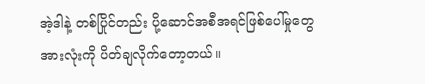အဲ့ဒါနဲ့ တစ်ပြိုင်တည်း ပို့ဆောင်အစီအရင်ဖြစ်ပေါ်မှုတွေအားလုံးကို ပိတ်ချလိုက်တော့တယ်။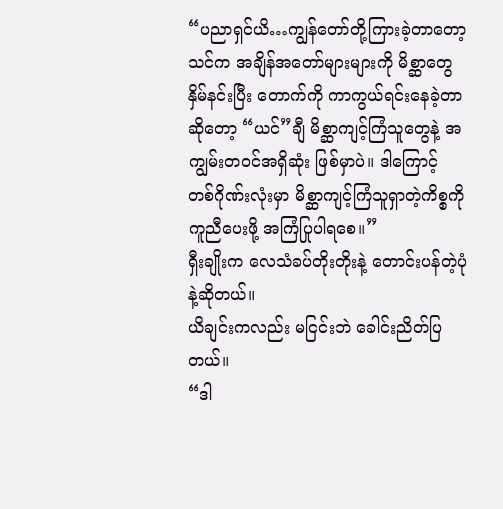“ပညာရှင်ယိ…ကျွန်တော်တို့ကြားခဲ့တာတော့ သင်က အချိန်အတော်များများကို မိစ္ဆာတွေနှိမ်နင်းပြီး တောက်ကို ကာကွယ်ရင်းနေခဲ့တာဆိုတော့ “ယင်”ချီ မိစ္ဆာကျင့်ကြံသူတွေနဲ့ အကျွမ်းတ၀င်အရှိဆုံး ဖြစ်မှာပဲ။ ဒါကြောင့် တစ်ဂိုဏ်းလုံးမှာ မိစ္ဆာကျင့်ကြံသူရှာတဲ့ကိစ္စကို ကူညီပေးဖို့ အကြံပြုပါရစေ။”
ရှီးချိုးက လေသံခပ်တိုးတိုးနဲ့ တောင်းပန်တဲ့ပုံနဲ့ဆိုတယ်။
ယိချင်းကလည်း မငြင်းဘဲ ခေါင်းညိတ်ပြတယ်။
“ဒါ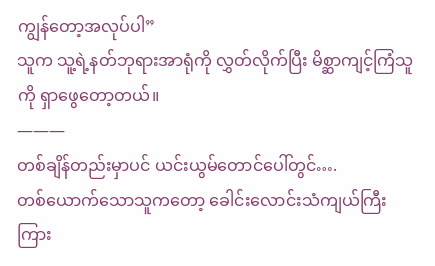ကျွန်တော့အလုပ်ပါ”
သူက သူ့ရဲ့နတ်ဘုရားအာရုံကို လွှတ်လိုက်ပြီး မိစ္ဆာကျင့်ကြံသူကို ရှာဖွေတော့တယ်။
———
တစ်ချိန်တည်းမှာပင် ယင်းယွမ်တောင်ပေါ်တွင်….
တစ်ယောက်သောသူကတော့ ခေါင်းလောင်းသံကျယ်ကြီး ကြား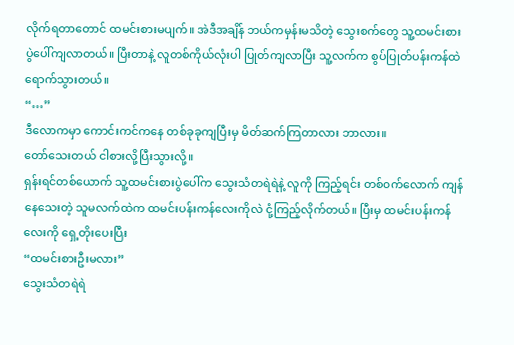လိုက်ရတာတောင် ထမင်းစားမပျက်။ အဲဒီအချိန် ဘယ်ကမှန်းမသိတဲ့ သွေးစက်တွေ သူ့ထမင်းစားပွဲပေါ်ကျလာတယ်။ ပြီးတာနဲ့ လူတစ်ကိုယ်လုံးပါ ပြုတ်ကျလာပြီး သူ့လက်က စွပ်ပြုတ်ပန်းကန်ထဲ ရောက်သွားတယ်။
“…”
ဒီလောကမှာ ကောင်းကင်ကနေ တစ်ခုခုကျပြီးမှ မိတ်ဆက်ကြတာလား ဘာလား။
တော်သေးတယ် ငါစားလို့ပြီးသွားလို့။
ရှန်းရင်တစ်ယောက် သူ့ထမင်းစားပွဲပေါ်က သွေးသံတရဲရဲနဲ့ လူကို ကြည့်ရင်း တစ်၀က်လောက် ကျန်နေသေးတဲ့ သူမလက်ထဲက ထမင်းပန်းကန်လေးကိုလဲ ငုံ့ကြည့်လိုက်တယ်။ ပြီးမှ ထမင်းပန်းကန်လေးကို ရှေ့တိုးပေးပြီး
“ထမင်းစားဦးမလား”
သွေးသံတရဲရဲ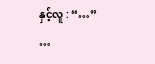နှင့်လူ : “…”
…